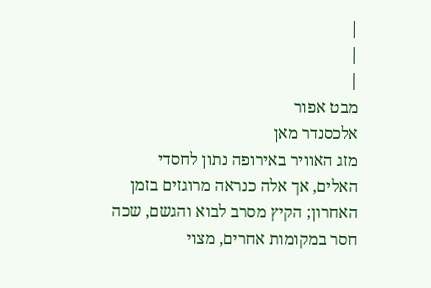|
|
|
מבט אפור
אלכסנדר מאן
מזג האוויר באירופה נתון לחסדי האלים, אך אלה כנראה מרוגזים בזמן האחרון; הקיץ מסרב לבוא והגשם, שכה חסר במקומות אחרים, מצוי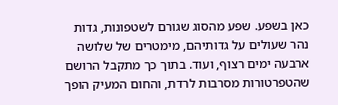כאן בשפע. שפע מהסוג שגורם לשטפונות, גדות נהר שעולים על גדותיהם, מימטרים של שלושה ארבעה ימים רצוף, ועוד. בתוך כך מתקבל הרושם שהטפרטורות מסרבות לרדת, והחום המעיק הופך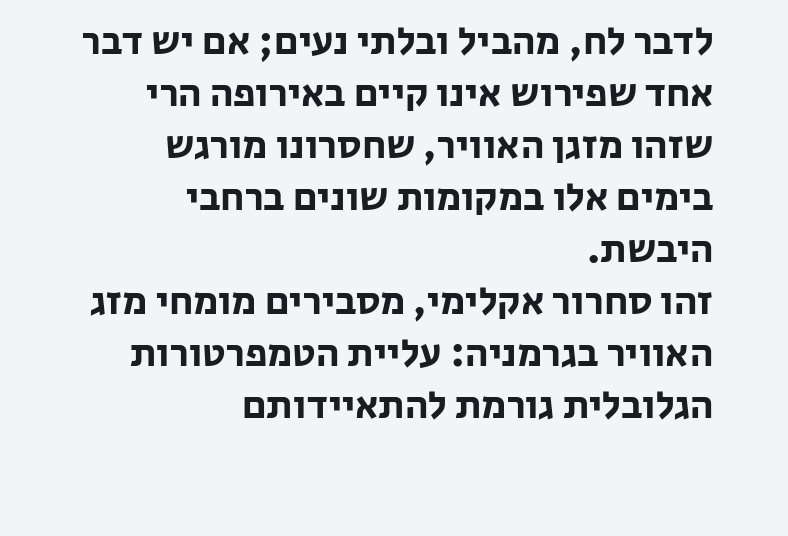לדבר לח, מהביל ובלתי נעים; אם יש דבר אחד שפירוש אינו קיים באירופה הרי שזהו מזגן האוויר, שחסרונו מורגש בימים אלו במקומות שונים ברחבי היבשת.
זהו סחרור אקלימי, מסבירים מומחי מזג האוויר בגרמניה: עליית הטמפרטורות הגלובלית גורמת להתאיידותם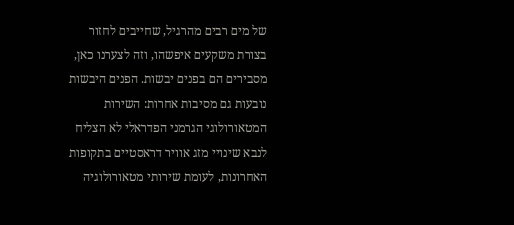של מים רבים מהרגיל, שחייבים לחזור בצורת משקעים איפשהו, וזה לצערנו כאן, מסבירים הם בפנים יבשות. הפנים היבשות נובעות גם מסיבות אחרות: השירות המטאורולוגי הגרמני הפדראלי לא הצליח לנבא שינויי מזג אוויר דראסטיים בתקופות האחרונות, לעומת שירותי מטאורולוגיה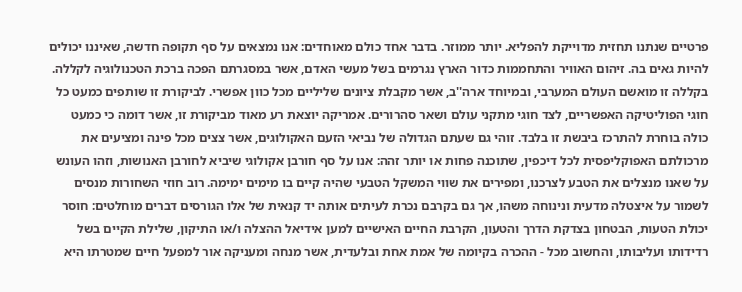פרטיים שנתנו תחזית מדוייקת להפליא. יותר ממוזר. בדבר אחד כולם מאוחדים: אנו נמצאים על סף תקופה חדשה, שאיננו יכולים להיות גאים בה. זיהום האוויר והתחממות כדור הארץ נגרמים בשל מעשי האדם, אשר במסגרתם הפכה ברכת הטכנולוגיה לקללה. בקללה זו מואשם העולם המערבי, ובמיוחד ארה''ב, אשר מקבלת ציונים שליליים מכל כוון אפשרי. לביקורת זו שותפים כמעט כל חוגי הפוליטיקה האפשריים, לצד חוגי מתקני עולם ושאר סהרורים. אמריקה יוצאת רע מאוד מביקורת זו, אשר דומה כי כמעט כולה בוחרת להתרכז ביבשת זו בלבד. זוהי גם שעתם הגדולה של נביאי הזעם האקולוגים, אשר צצים מכל פינה ומציעים את מרכולתם האפוקליפסית לכל דיכפין, שתוכנה פחות או יותר זהה: אנו על סף חורבן אקולוגי שיביא לחורבן האנושות, וזהו העונש על שאנו מנצלים את הטבע לצרכנו, ומפירים את שווי המשקל הטבעי שהיה קיים בו מימים ימימה. רוב חוזי השחורות מנסים לשמור על איצטלה מדעית ונינוחה משהו, אך גם בקרבם נכרת לעיתים אותה יד קנאית של אלו הגורסים דברים מוחלטים: חוסר יכולת הטעות, הבטחון בצדקת הדרך והטעון, הקרבת החיים האישיים למען אידיאל ההצלה ו/או התיקון, שלילת הקיים בשל רדידותו ועליבותו, והחשוב מכל - ההכרה בקיומה של אמת אחת ובלעדית, אשר מנחה ומעניקה אור למפעל חיים שמטרתו היא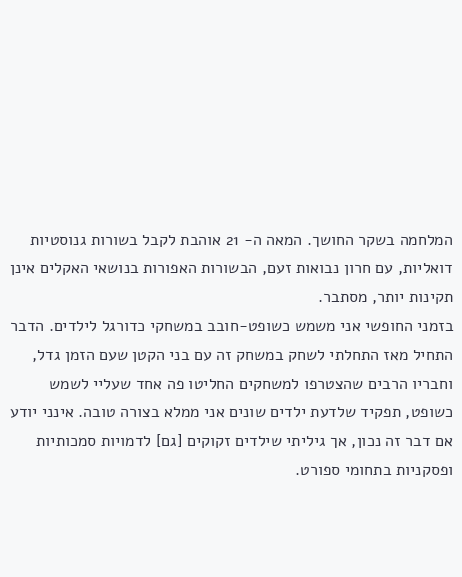המלחמה בשקר החושך. המאה ה- 21 אוהבת לקבל בשורות גנוסטיות דואליות, עם חרון נבואות זעם, הבשורות האפורות בנושאי האקלים אינן תקינות יותר, מסתבר.
בזמני החופשי אני משמש כשופט-חובב במשחקי כדורגל לילדים. הדבר התחיל מאז התחלתי לשחק במשחק זה עם בני הקטן שעם הזמן גדל, וחבריו הרבים שהצטרפו למשחקים החליטו פה אחד שעליי לשמש כשופט, תפקיד שלדעת ילדים שונים אני ממלא בצורה טובה. אינני יודע אם דבר זה נכון, אך גיליתי שילדים זקוקים [גם] לדמויות סמכותיות ופסקניות בתחומי ספורט.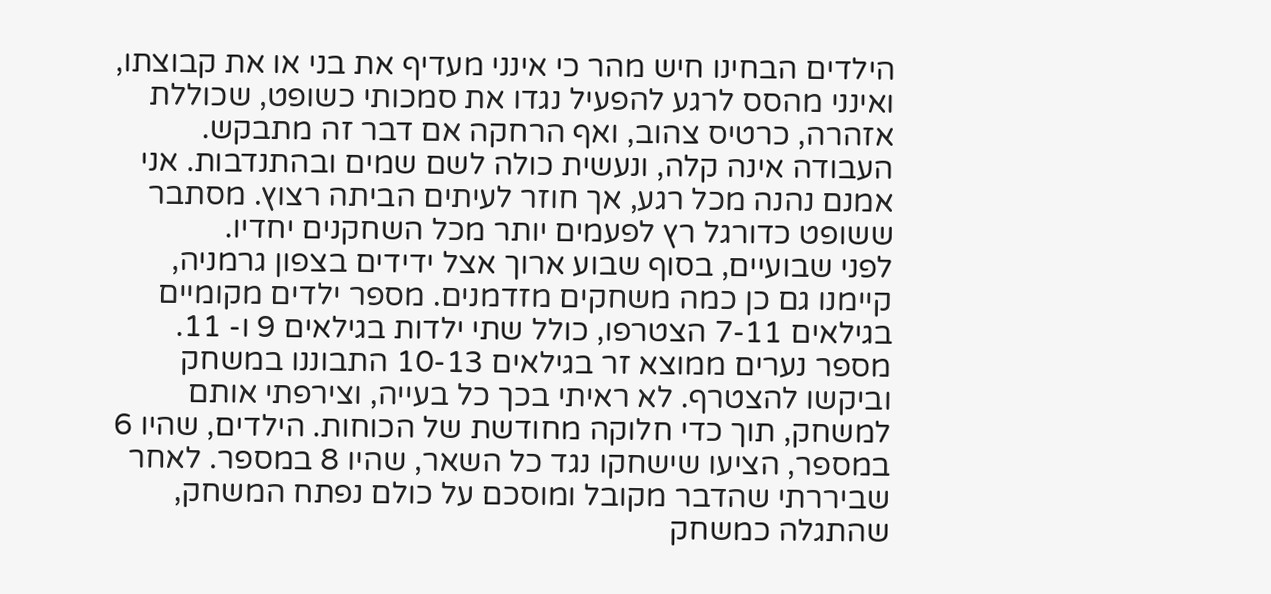הילדים הבחינו חיש מהר כי אינני מעדיף את בני או את קבוצתו, ואינני מהסס לרגע להפעיל נגדו את סמכותי כשופט, שכוללת אזהרה, כרטיס צהוב, ואף הרחקה אם דבר זה מתבקש. העבודה אינה קלה, ונעשית כולה לשם שמים ובהתנדבות. אני אמנם נהנה מכל רגע, אך חוזר לעיתים הביתה רצוץ. מסתבר ששופט כדורגל רץ לפעמים יותר מכל השחקנים יחדיו.
לפני שבועיים, בסוף שבוע ארוך אצל ידידים בצפון גרמניה, קיימנו גם כן כמה משחקים מזדמנים. מספר ילדים מקומיים בגילאים 7-11 הצטרפו, כולל שתי ילדות בגילאים 9 ו- 11. מספר נערים ממוצא זר בגילאים 10-13 התבוננו במשחק וביקשו להצטרף. לא ראיתי בכך כל בעייה, וצירפתי אותם למשחק, תוך כדי חלוקה מחודשת של הכוחות. הילדים, שהיו 6 במספר, הציעו שישחקו נגד כל השאר, שהיו 8 במספר. לאחר שביררתי שהדבר מקובל ומוסכם על כולם נפתח המשחק, שהתגלה כמשחק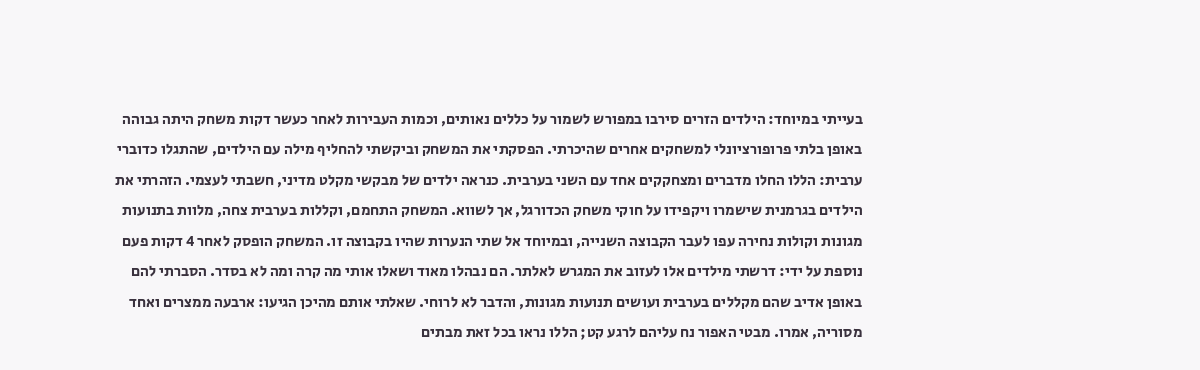בעייתי במיוחד: הילדים הזרים סירבו במפורש לשמור על כללים נאותים, וכמות העבירות לאחר כעשר דקות משחק היתה גבוהה באופן בלתי פרופורציונלי למשחקים אחרים שהיכרתי. הפסקתי את המשחק וביקשתי להחליף מילה עם הילדים, שהתגלו כדוברי ערבית: הללו החלו מדברים ומצחקקים אחד עם השני בערבית. כנראה ילדים של מבקשי מקלט מדיני, חשבתי לעצמי. הזהרתי את הילדים בגרמנית שישמרו ויקפידו על חוקי משחק הכדורגל, אך לשווא. המשחק התחמם, וקללות בערבית צחה, מלוות בתנועות מגונות וקולות נחירה עפו לעבר הקבוצה השנייה, ובמיוחד אל שתי הנערות שהיו בקבוצה זו. המשחק הופסק לאחר 4 דקות פעם נוספת על ידי: דרשתי מילדים אלו לעזוב את המגרש לאלתר. הם נבהלו מאוד ושאלו אותי מה קרה ומה לא בסדר. הסברתי להם באופן אדיב שהם מקללים בערבית ועושים תנועות מגונות, והדבר לא לרוחי. שאלתי אותם מהיכן הגיעו: ארבעה ממצרים ואחד מסוריה, אמרו. מבטי האפור נח עליהם לרגע קט; הללו נראו בכל זאת מבתים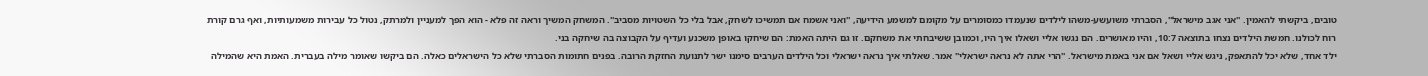טובים, ביקשתי להאמין. ''אני אגב מישראל'', הסברתי משועשע-משהו לילדים שנעמדו כמסומרים על מקומם למשמע הידיעה, ''ואני אשמח אם תמשיכו לשחק, אבל בלי כל השטויות מסביב''. המשחק המשיך וראה זה פלא - הוא הפך למעניין ולמרתק, נטול כל עבירות משמעותיות, ואף גרם קורת רוח לכולנו. חמשת הילדים נצחו בתוצאה 10:7, והיו מאושרים. הם נגשו אליי ושאלו איך היו, וכמובן ששיבחתי את משחקם. זו גם היתה האמת: הם שיחקו באופן משכנע ועדיף על הקבוצה בה שיחקה בני.
ילד אחד, שלא יכל להתאפק, ניגש אליי ושאל אם אני באמת מישראל. ''הרי אתה לא נראה ישראלי'' אמר. שאלתי איך נראה ישראלי וכל הילדים הערבים סימנו ישר לתנועת החזקת הרובה. בפנים חתומות הסברתי שלא כל הישראלים כאלה. הם ביקשו שאומר מילה בעברית. האמת היא שהמילה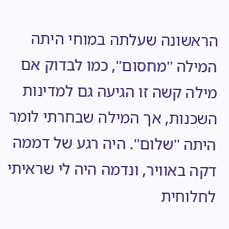הראשונה שעלתה במוחי היתה המילה ''מחסום'', כמו לבדוק אם מילה קשה זו הגיעה גם למדינות השכנות, אך המילה שבחרתי לומר היתה ''שלום''. היה רגע של דממה דקה באוויר, ונדמה היה לי שראיתי לחלוחית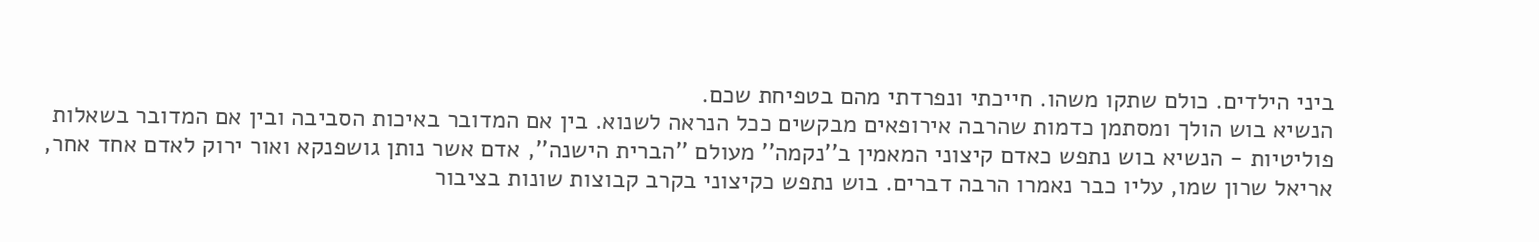ביני הילדים. כולם שתקו משהו. חייכתי ונפרדתי מהם בטפיחת שכם.
הנשיא בוש הולך ומסתמן כדמות שהרבה אירופאים מבקשים ככל הנראה לשנוא. בין אם המדובר באיכות הסביבה ובין אם המדובר בשאלות פוליטיות - הנשיא בוש נתפש כאדם קיצוני המאמין ב''נקמה'' מעולם ''הברית הישנה'', אדם אשר נותן גושפנקא ואור ירוק לאדם אחד אחר, אריאל שרון שמו, עליו כבר נאמרו הרבה דברים. בוש נתפש כקיצוני בקרב קבוצות שונות בציבור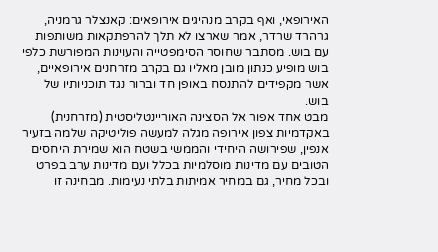האירופאי, ואף בקרב מנהיגים אירופאים: קאנצלר גרמניה, גרהרד שרדר, אמר שארצו לא תלך להרפתקאות משותפות עם בוש. מסתבר שחוסר הסימפטייה והעוינות המפורשת כלפי בוש מופיע כנתון מובן מאליו גם בקרב מזרחנים אירופאיים, אשר מקפידים להתנסח באופן חד וברור נגד תוכניותיו של בוש.
מבט אחד אפור אל הסצינה האוריינטליסטית (מזרחנית) באקדמיות צפון אירופה מגלה למעשה פוליטיקה שלמה בזעיר אנפין, שפירושה היחידי והממשי בשטח הוא שמירת היחסים הטובים עם מדינות מוסלמיות בכלל ועם מדינות ערב בפרט ובכל מחיר, גם במחיר אמיתות בלתי נעימות. מבחינה זו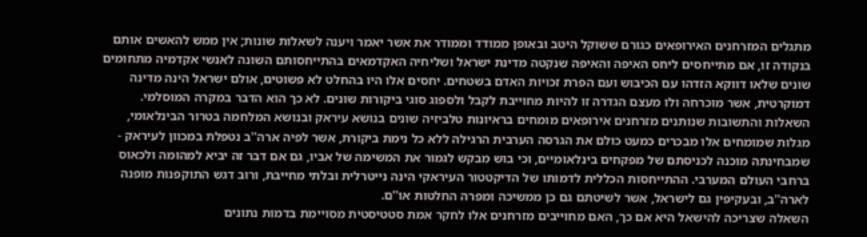מתגלים המזרחנים האירופאים כגורם ששוקל היטב ובאופן ממודד וממודר את אשר יאמר ויענה לשאלות שונות; אין ממש להאשים אותם בנקודה זו, אם מתייחסים ליחס האיפה והאיפה שנקטה מדינת ישראל ושליחיה האקדמאים בהתייחסותם השונה לאנשי אקדמיה מתחומים שונים שלאו דווקא הזדהו עם הכיבוש ועם הפרת זכויות האדם בשטחים. יחסים אלו היו בהחלט לא פשוטים, אולם ישראל הינה מדינה דמוקרטית, אשר מוכרחה ולו מעצם הגדרה זו להיות מחוייבת לקבל ולספוג סוגי ביקורות שונים. לא כך הוא הדבר במקרה המוסלמי. השאלות והתשובות שנותנים מזרחנים אירופאים מומחים בראיונות טלביזיה שונים בנושא עיראק ובנושא המלחמה בטרור הבינלאומי, מגלות שמומחים אלו מבכרים כמעט כולם את הגרסה הערבית הרגילה ללא כל נימת ביקורת, אשר לפיה ארה''ב נטפלת במכוון לעיראק - שמבחינתה מוכנה לכניסתם של מפקחים בינלאומיים, וכי בוש מבקש לגמור את המשימה של אביו, גם אם דבר זה יביא למהומה ולכאוס ברחבי העולם המערבי. ההתייחסות הכללית לדמותו של הדיקטטור העיראקי הינה נייטרלית ובלתי מחייבת, ורוב דגש התוקפנות מופנה לארה''ב, ובעקיפין גם לישראל, אשר לשיטתם גם כן ממשיכה ומפרה החלטות או''ם.
השאלה שצריכה להישאל היא אם כך, האם מחוייבים מזרחנים אלו לחקר אמת סטטיסטית מסויימת בדמות נתונים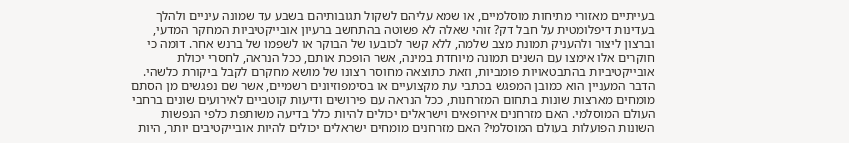בעייתיים מאזורי מתיחות מוסלמיים, או שמא עליהם לשקול תגובותיהם בשבע עד שמונה עיניים ולהלך בעדינות דיפלומטית על חבל דק? זוהי שאלה לא פשוטה בהתחשב ברעיון אובייקטיביות המחקר המדעי, וברצון ליצור ולהעניק תמונת מצב שלמה, ללא קשר לכובעו של הבוקר או לשפמו של ברנש אחר. דומה כי חוקרים אלו אימצו עם השנים תמונה מיוחדת במינה, אשר הופכת אותם, ככל הנראה, לחסרי יכולת אובייקטיביות בהתבטאויות פומביות, וזאת כתוצאה מחוסר רצונו של מושא מחקרם לקבל ביקורת כלשהי.
הדבר המעניין הוא כמובן המפגש בכתבי עת מקצועיים או בסימפוזיונים רשמיים, אשר שם נפגשים מן הסתם מומחים מארצות שונות בתחום המזרחנות, ככל הנראה עם פירושים ודיעות קוטביים לאירועים שונים ברחבי העולם המוסלמי. האם מזרחנים אירופאים וישראלים יכולים להיות כלל בדיעה משותפת כלפי הנפשות השונות הפועלות בעולם המוסלמי? האם מזרחנים מומחים ישראלים יכולים להיות אובייקטיבים יותר, היות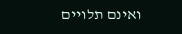ואינם תלויים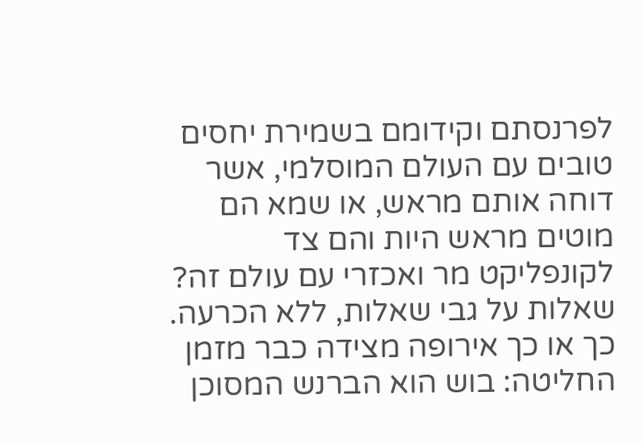לפרנסתם וקידומם בשמירת יחסים טובים עם העולם המוסלמי, אשר דוחה אותם מראש, או שמא הם מוטים מראש היות והם צד לקונפליקט מר ואכזרי עם עולם זה? שאלות על גבי שאלות, ללא הכרעה.
כך או כך אירופה מצידה כבר מזמן החליטה: בוש הוא הברנש המסוכן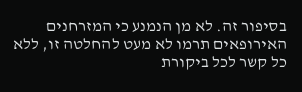בסיפור זה. לא מן הנמנע כי המזרחנים האירופאים תרמו לא מעט להחלטה זו, ללא כל קשר לכל ביקורת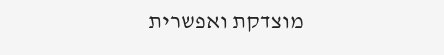מוצדקת ואפשרית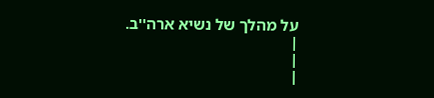על מהלך של נשיא ארה''ב.
|
|
|